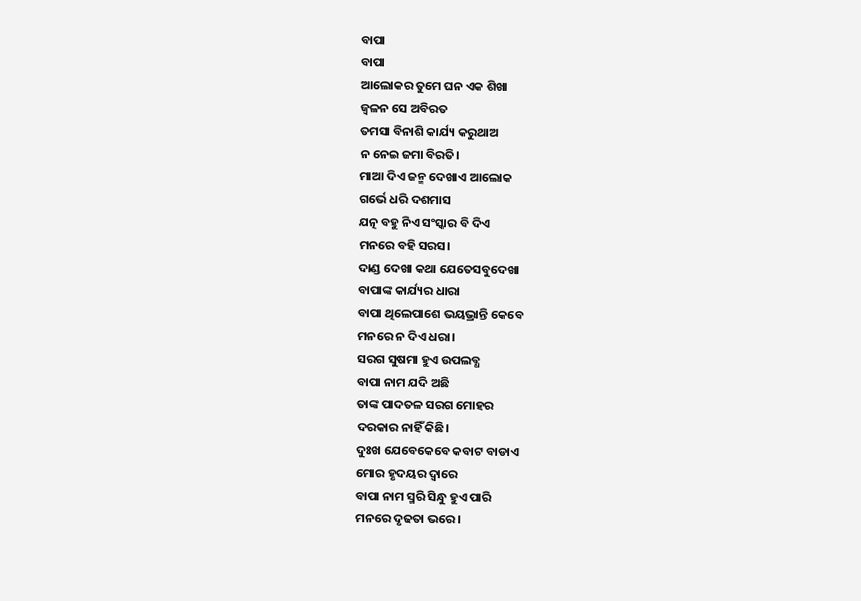ବାପା
ବାପା
ଆଲୋକର ତୁମେ ଘନ ଏକ ଶିଖା
ଜ୍ବଳନ ସେ ଅବିରତ
ତମସା ବିନାଶି କାର୍ଯ୍ୟ କରୁଥାଅ
ନ ନେଇ ଜମା ବିରତି।
ମାଆ ଦିଏ ଜନ୍ମ ଦେଖାଏ ଆଲୋକ
ଗର୍ଭେ ଧରି ଦଶମାସ
ଯତ୍ନ ବହୁ ନିଏ ସଂସ୍କାର ବି ଦିଏ
ମନରେ ବହି ସରସ।
ଦାଣ୍ଡ ଦେଖା କଥା ଯେତେସବୁଦେଖା
ବାପାଙ୍କ କାର୍ଯ୍ୟର ଧାରା
ବାପା ଥିଲେପାଶେ ଭୟଭ୍ରାନ୍ତି କେବେ
ମନରେ ନ ଦିଏ ଧରା।
ସରଗ ସୁଷମା ହୁଏ ଉପଲବ୍ଧ
ବାପା ନାମ ଯଦି ଅଛି
ତାଙ୍କ ପାଦତଳ ସରଗ ମୋହର
ଦରକାର ନାହିଁ କିଛି।
ଦୁଃଖ ଯେବେକେବେ କବାଟ ବାଡାଏ
ମୋର ହୃଦୟର ଦ୍ବାରେ
ବାପା ନାମ ସ୍ମରି ସିନ୍ଧୁ ହୁଏ ପାରି
ମନରେ ଦୃଢତା ଭରେ।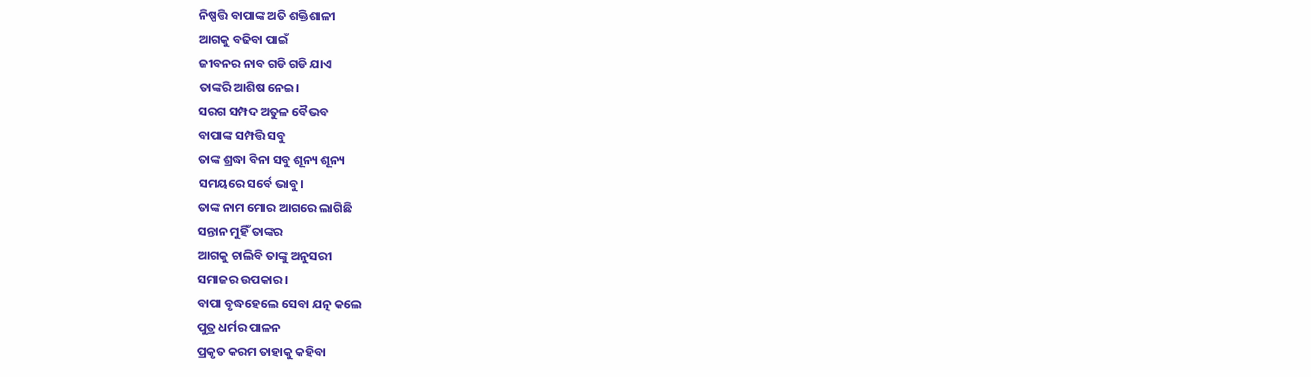ନିଷ୍ପତ୍ତି ବାପାଙ୍କ ଅତି ଶକ୍ତିଶାଳୀ
ଆଗକୁ ବଢିବା ପାଇଁ
ଜୀବନର ନାବ ଗଡି ଗଡି ଯାଏ
ତାଙ୍କରି ଆଶିଷ ନେଇ।
ସରଗ ସମ୍ପଦ ଅତୁଳ ବୈଭବ
ବାପାଙ୍କ ସମ୍ପତ୍ତି ସବୁ
ତାଙ୍କ ଶ୍ରଦ୍ଧା ବିନା ସବୁ ଶୂନ୍ୟ ଶୂନ୍ୟ
ସମୟରେ ସର୍ବେ ଭାବୁ।
ତାଙ୍କ ନାମ ମୋର ଆଗରେ ଲାଗିଛି
ସନ୍ତାନ ମୁହିଁ ତାଙ୍କର
ଆଗକୁ ଚାଲିବି ତାଙ୍କୁ ଅନୁସରୀ
ସମାଜର ଉପକାର।
ବାପା ବୃଦ୍ଧହେଲେ ସେବା ଯତ୍ନ କଲେ
ପୁତ୍ର ଧର୍ମର ପାଳନ
ପ୍ରକୃତ କରମ ତାହାକୁ କହିବା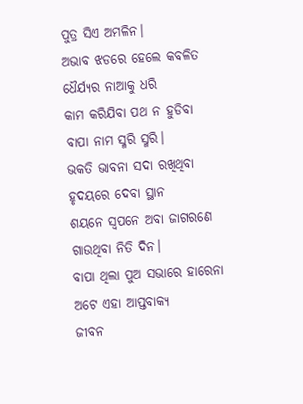ପୁତ୍ର ସିଏ ଅମଳିନ।
ଅଭାବ ଝଡରେ ହେଲେ କବଳିତ
ଧୈର୍ଯ୍ଯର ନାଆକୁ ଧରି
କାମ କରିଯିବା ପଥ ନ ହୁଡିବା
ବାପା ନାମ ସ୍ମରି ସ୍ମରି।
ଭକତି ଭାବନା ସଦା ରଖିଥିବା
ହୃଦୟରେ ଦେବା ସ୍ଥାନ
ଶୟନେ ସ୍ବପନେ ଅବା ଜାଗରଣେ
ଗାଉଥିବା ନିତି ଦିନ।
ବାପା ଥିଲା ପୁଅ ସଭାରେ ହାରେନା
ଅଟେ ଏହା ଆପ୍ତବାକ୍ଯ
ଜୀବନ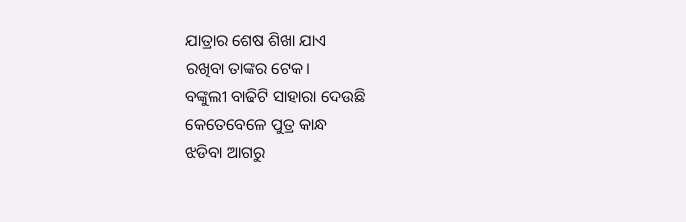ଯାତ୍ରାର ଶେଷ ଶିଖା ଯାଏ
ରଖିବା ତାଙ୍କର ଟେକ।
ବଙ୍କୁଲୀ ବାଢିଟି ସାହାରା ଦେଉଛି
କେତେବେଳେ ପୁତ୍ର କାନ୍ଧ
ଝଡିବା ଆଗରୁ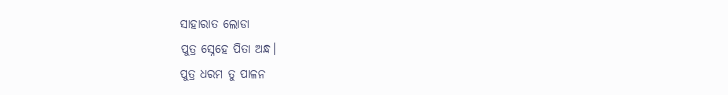ସାହାରାତ ଲୋଡା
ପୁତ୍ର ସ୍ନେହେ ପିତା ଅନ୍ଧ।
ପୁତ୍ର ଧରମ ତୁ ପାଳନ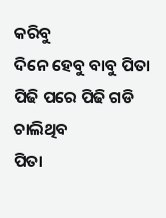କରିବୁ
ଦିନେ ହେବୁ ବାବୁ ପିତା
ପିଢି ପରେ ପିଢି ଗଡି ଚାଲିଥିବ
ପିତା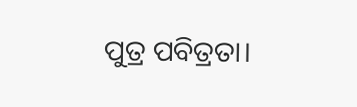ପୁତ୍ର ପବିତ୍ରତା।